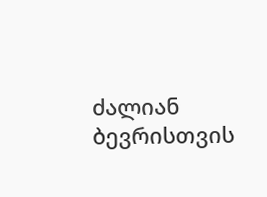ძალიან ბევრისთვის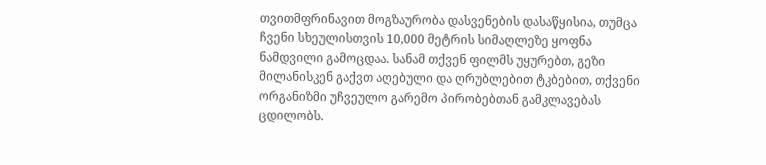თვითმფრინავით მოგზაურობა დასვენების დასაწყისია, თუმცა ჩვენი სხეულისთვის 10,000 მეტრის სიმაღლეზე ყოფნა ნამდვილი გამოცდაა. სანამ თქვენ ფილმს უყურებთ, გეზი მილანისკენ გაქვთ აღებული და ღრუბლებით ტკბებით, თქვენი ორგანიზმი უჩვეულო გარემო პირობებთან გამკლავებას ცდილობს.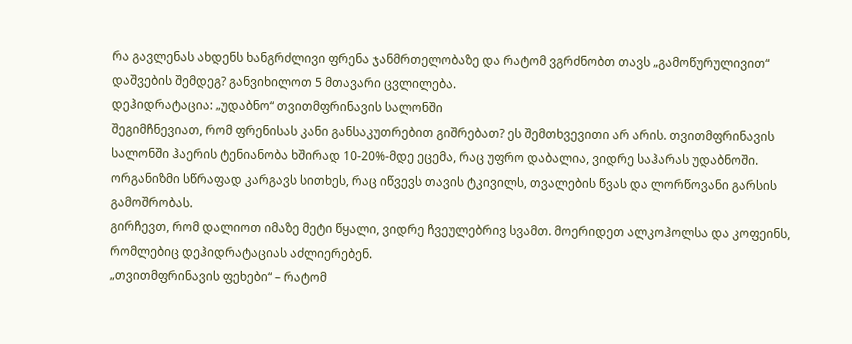რა გავლენას ახდენს ხანგრძლივი ფრენა ჯანმრთელობაზე და რატომ ვგრძნობთ თავს „გამოწურულივით“ დაშვების შემდეგ? განვიხილოთ 5 მთავარი ცვლილება.
დეჰიდრატაცია: „უდაბნო“ თვითმფრინავის სალონში
შეგიმჩნევიათ, რომ ფრენისას კანი განსაკუთრებით გიშრებათ? ეს შემთხვევითი არ არის. თვითმფრინავის სალონში ჰაერის ტენიანობა ხშირად 10-20%-მდე ეცემა, რაც უფრო დაბალია, ვიდრე საჰარას უდაბნოში.
ორგანიზმი სწრაფად კარგავს სითხეს, რაც იწვევს თავის ტკივილს, თვალების წვას და ლორწოვანი გარსის გამოშრობას.
გირჩევთ, რომ დალიოთ იმაზე მეტი წყალი, ვიდრე ჩვეულებრივ სვამთ. მოერიდეთ ალკოჰოლსა და კოფეინს, რომლებიც დეჰიდრატაციას აძლიერებენ.
„თვითმფრინავის ფეხები“ – რატომ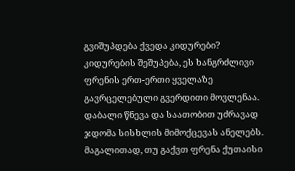გვიშუპდება ქვედა კიდურები?
კიდურების შეშუპება, ეს ხანგრძლივი ფრენის ერთ-ერთი ყველაზე გავრცელებული გვერდითი მოვლენაა. დაბალი წნევა და საათობით უძრავად ჯდომა სისხლის მიმოქცევას ანელებს. მაგალითად, თუ გაქვთ ფრენა ქუთაისი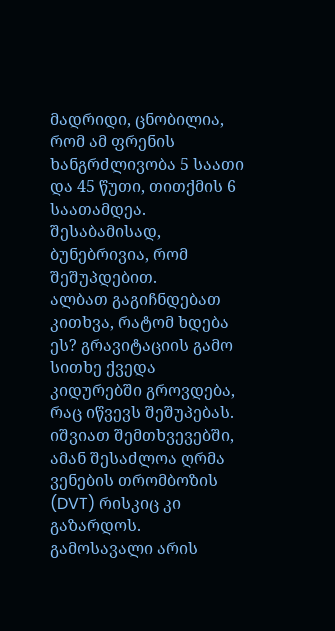მადრიდი, ცნობილია, რომ ამ ფრენის ხანგრძლივობა 5 საათი და 45 წუთი, თითქმის 6 საათამდეა. შესაბამისად, ბუნებრივია, რომ შეშუპდებით.
ალბათ გაგიჩნდებათ კითხვა, რატომ ხდება ეს? გრავიტაციის გამო სითხე ქვედა კიდურებში გროვდება, რაც იწვევს შეშუპებას. იშვიათ შემთხვევებში, ამან შესაძლოა ღრმა ვენების თრომბოზის (DVT) რისკიც კი გაზარდოს.
გამოსავალი არის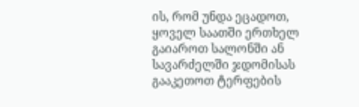ის, რომ უნდა ეცადოთ, ყოველ საათში ერთხელ გაიაროთ სალონში ან სავარძელში ჯდომისას გააკეთოთ ტერფების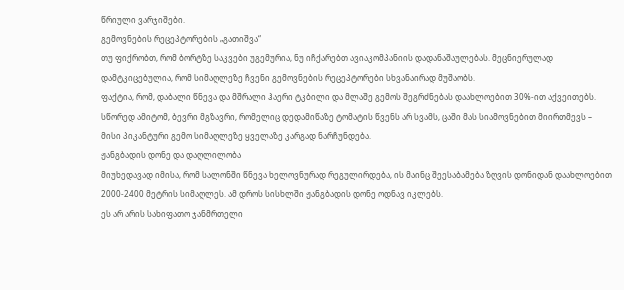წრიული ვარჯიშები.
გემოვნების რეცეპტორების „გათიშვა“
თუ ფიქრობთ, რომ ბორტზე საკვები უგემურია, ნუ იჩქარებთ ავიაკომპანიის დადანაშაულებას. მეცნიერულად დამტკიცებულია, რომ სიმაღლეზე ჩვენი გემოვნების რეცეპტორები სხვანაირად მუშაობს.
ფაქტია, რომ, დაბალი წნევა და მშრალი ჰაერი ტკბილი და მლაშე გემოს შეგრძნებას დაახლოებით 30%-ით აქვეითებს. სწორედ ამიტომ, ბევრი მგზავრი, რომელიც დედამიწაზე ტომატის წვენს არ სვამს, ცაში მას სიამოვნებით მიირთმევს – მისი პიკანტური გემო სიმაღლეზე ყველაზე კარგად ნარჩუნდება.
ჟანგბადის დონე და დაღლილობა
მიუხედავად იმისა, რომ სალონში წნევა ხელოვნურად რეგულირდება, ის მაინც შეესაბამება ზღვის დონიდან დაახლოებით 2000-2400 მეტრის სიმაღლეს. ამ დროს სისხლში ჟანგბადის დონე ოდნავ იკლებს.
ეს არ არის სახიფათო ჯანმრთელი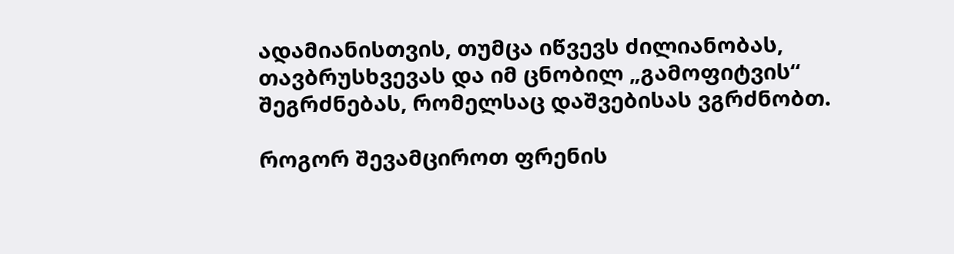ადამიანისთვის, თუმცა იწვევს ძილიანობას, თავბრუსხვევას და იმ ცნობილ „გამოფიტვის“ შეგრძნებას, რომელსაც დაშვებისას ვგრძნობთ.

როგორ შევამციროთ ფრენის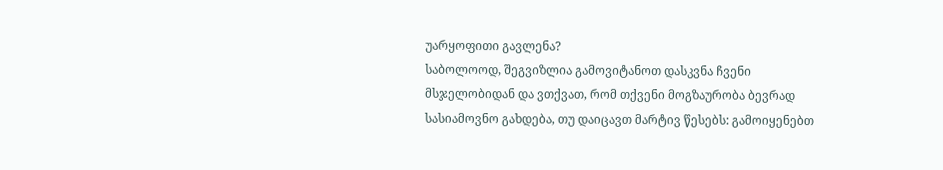უარყოფითი გავლენა?
საბოლოოდ, შეგვიზლია გამოვიტანოთ დასკვნა ჩვენი მსჯელობიდან და ვთქვათ, რომ თქვენი მოგზაურობა ბევრად სასიამოვნო გახდება, თუ დაიცავთ მარტივ წესებს: გამოიყენებთ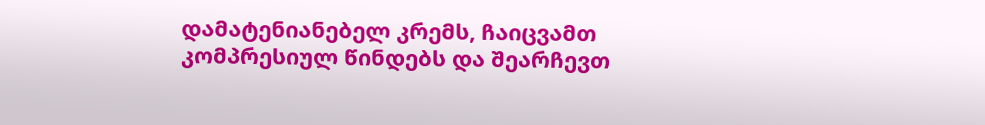დამატენიანებელ კრემს, ჩაიცვამთ კომპრესიულ წინდებს და შეარჩევთ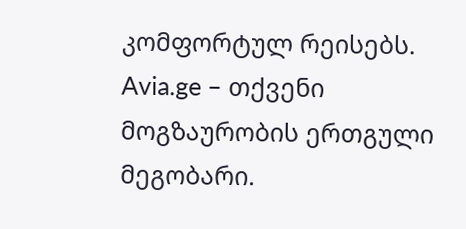კომფორტულ რეისებს.
Avia.ge – თქვენი მოგზაურობის ერთგული მეგობარი.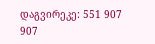დაგვირეკე: 551 907 907